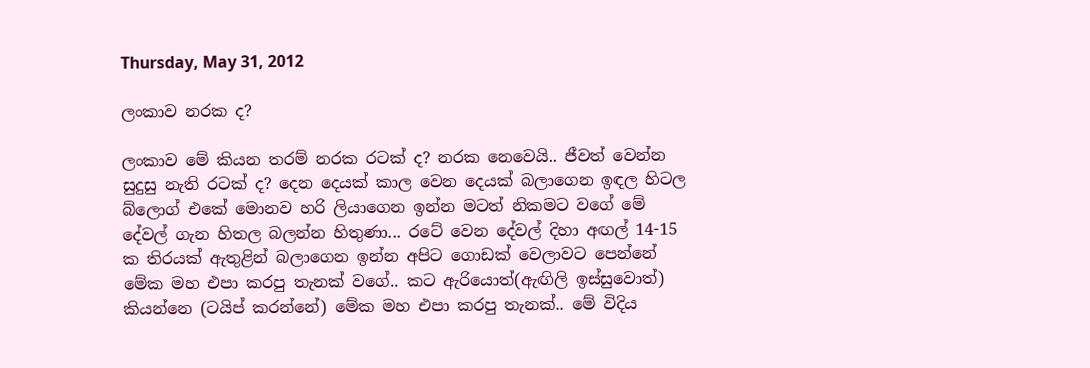Thursday, May 31, 2012

ලංකාව නරක ද?

ලංකාව මේ කියන තරම් නරක රටක් ද? නරක නෙවෙයි.. ජීවත් වෙන්න සුදුසු නැති රටක් ද? දෙන දෙයක් කාල වෙන දෙයක් බලාගෙන ඉඳල හිටල බ්ලොග් එකේ මොනව හරි ලියාගෙන ඉන්න මටත් නිකමට වගේ මේ දේවල් ගැන හිතල බලන්න හිතුණා... රටේ වෙන දේවල් දිහා අඟල් 14-15 ක තිරයක් ඇතුළින් බලාගෙන ඉන්න අපිට ගොඩක් වෙලාවට පෙන්නේ මේක මහ එපා කරපු තැනක් වගේ.. කට ඇරියොත්(ඇඟිලි ඉස්සුවොත්) කියන්නෙ (ටයිප් කරන්නේ) මේක මහ එපා කරපු තැනක්.. මේ විදිය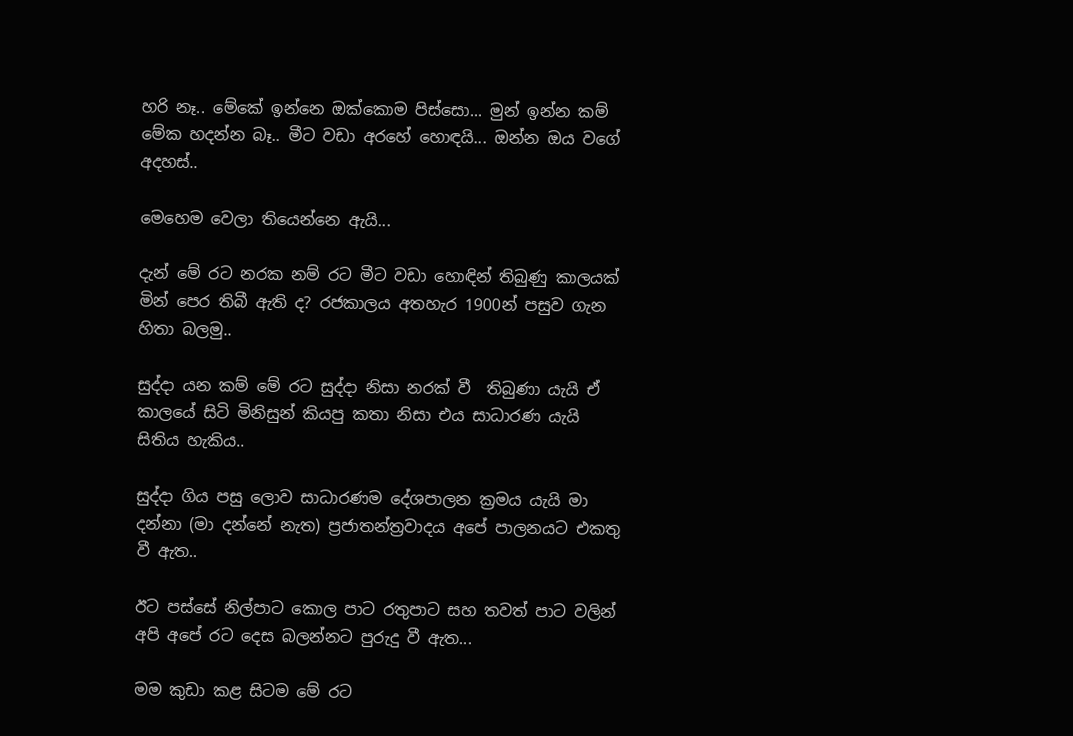හරි නෑ.. මේකේ ඉන්නෙ ඔක්කොම පිස්සො... මුන් ඉන්න කම් මේක හදන්න බෑ.. මීට වඩා අරහේ හොඳයි... ඔන්න ඔය වගේ අදහස්..

මෙහෙම වෙලා තියෙන්නෙ ඇයි...

දැන් මේ රට නරක නම් රට මීට වඩා හොඳින් තිබුණු කාලයක් මින් පෙර තිබී ඇති ද? රජකාලය අතහැර 1900න් පසුව ගැන හිතා බලමු..

සුද්දා යන කම් මේ රට සුද්දා නිසා නරක් වී  තිබුණා යැයි ඒ කාලයේ සිටි මිනිසුන් කියපු කතා නිසා එය සාධාරණ යැයි සිතිය හැකිය..

සුද්දා ගිය පසු ලොව සාධාරණම දේශපාලන ක්‍රමය යැයි මා දන්නා (මා දන්නේ නැත) ප්‍රජාතන්ත්‍රවාදය අපේ පාලනයට එකතු වී ඇත..

ඊට පස්සේ නිල්පාට කොල පාට රතුපාට සහ තවත් පාට වලින් අපි අපේ රට දෙස බලන්නට පුරුදු වී ඇත...

මම කුඩා කළ සිටම මේ රට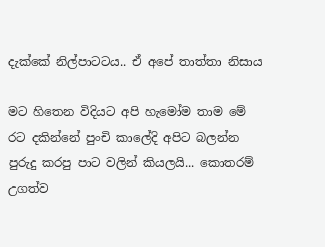දැක්කේ නිල්පාටටය.. ඒ අපේ තාත්තා නිසාය

මට හිතෙන විදියට අපි හැමෝම තාම මේ රට දකින්නේ පුංචි කාලේදි අපිට බලන්න පුරුදු කරපු පාට වලින් කියලයි... කොතරම් උගත්ව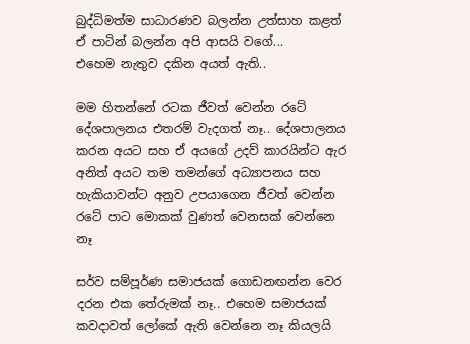බුද්ධිමත්ම සාධාරණව බලන්න උත්සාහ කළත් ඒ පාටින් බලන්න අපි ආසයි වගේ...
එහෙම නැතුව දකින අයත් ඇති..

මම හිතන්නේ රටක ජීවත් වෙන්න රටේ දේශපාලනය එතරම් වැදගත් නෑ.. දේශපාලනය කරන අයට සහ ඒ අයගේ උදව් කාරයින්ට ඇර අනිත් අයට තම තමන්ගේ අධ්‍යාපනය සහ හැකියාවන්ට අනුව උපයාගෙන ජීවත් වෙන්න රටේ පාට මොකක් වුණත් වෙනසක් වෙන්නෙ නෑ

සර්ව සම්පූර්ණ සමාජයක් ගොඩනඟන්න වෙර දරන එක තේරුමක් නෑ.. එහෙම සමාජයක් කවදාවත් ලෝකේ ඇති වෙන්නෙ නෑ කියලයි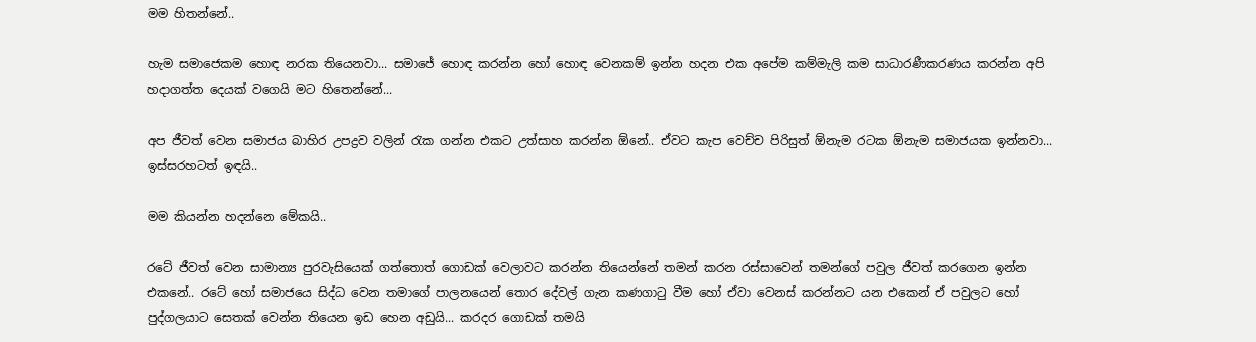මම හිතන්නේ..

හැම සමාජෙකම හොඳ නරක තියෙනවා... සමාජේ හොඳ කරන්න හෝ හොඳ වෙනකම් ඉන්න හදන එක අපේම කම්මැලි කම සාධාරණීකරණය කරන්න අපි හදාගත්ත දෙයක් වගෙයි මට හිතෙන්නේ...

අප ජීවත් වෙන සමාජය බාහිර උපද්‍රව වලින් රැක ගන්න එකට උත්සාහ කරන්න ඕනේ.. ඒවට කැප වෙච්ච පිරිසුත් ඕනැම රටක ඕනැම සමාජයක ඉන්නවා... ඉස්සරහටත් ඉඳයි..

මම කියන්න හදන්නෙ මේකයි..

රටේ ජීවත් වෙන සාමාන්‍ය පුරවැසියෙක් ගත්තොත් ගොඩක් වෙලාවට කරන්න තියෙන්නේ තමන් කරන රස්සාවෙන් තමන්ගේ පවුල ජීවත් කරගෙන ඉන්න එකනේ.. රටේ හෝ සමාජයෙ සිද්ධ වෙන තමාගේ පාලනයෙන් තොර දේවල් ගැන කණගාටු වීම හෝ ඒවා වෙනස් කරන්නට යන එකෙන් ඒ පවුලට හෝ පුද්ගලයාට සෙතක් වෙන්න තියෙන ඉඩ හෙන අඩුයි... කරදර ගොඩක් තමයි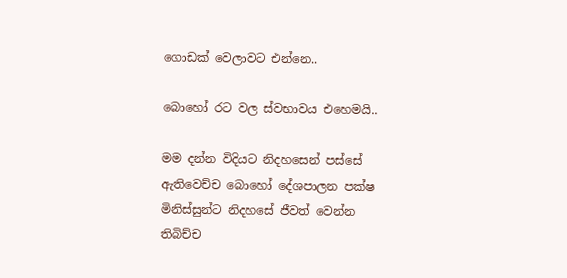ගොඩක් වෙලාවට එන්නෙ..

බොහෝ රට වල ස්වභාවය එහෙමයි..

මම දන්න විදියට නිදහසෙන් පස්සේ ඇතිවෙච්ච බොහෝ දේශපාලන පක්ෂ මිනිස්සුන්ට නිදහසේ ජීවත් වෙන්න තිබිච්ච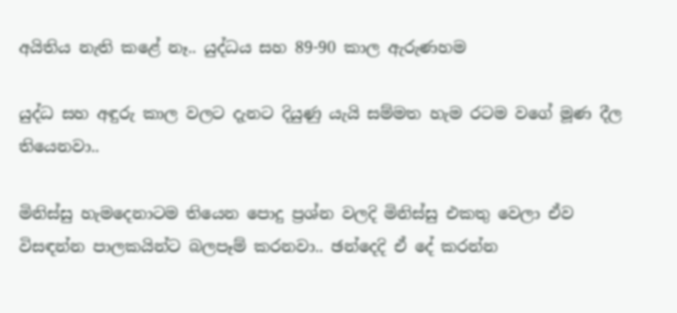අයිතිය නැති කළේ නෑ.. යුද්ධය සහ 89-90 කාල ඇරුණහම

යුද්ධ සහ අඳුරු කාල වලට දැනට දියුණු යැයි සම්මත හැම රටම වගේ මූණ දීල තියෙනවා..

මිනිස්සු හැමදෙනාටම තියෙන පොදු ප්‍රශ්න වලදි මිනිස්සු එකතු වෙලා ඒව විසඳන්න පාලකයින්ට බලපෑම් කරනවා.. ඡන්දෙදි ඒ දේ කරන්න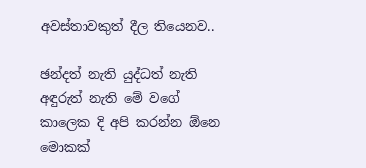අවස්තාවකුත් දීල තියෙනව..

ඡන්දත් නැති යුද්ධත් නැති අඳුරුත් නැති මේ වගේ කාලෙක දි අපි කරන්න ඕනෙ මොකක්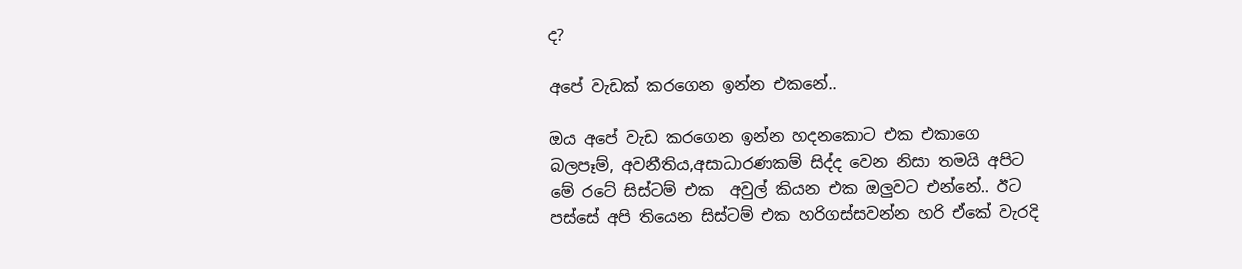ද?

අපේ වැඩක් කරගෙන ඉන්න එකනේ..

ඔය අපේ වැඩ කරගෙන ඉන්න හදනකොට එක එකාගෙ බලපෑම්, අවනීතිය,අසාධාරණකම් සිද්ද වෙන නිසා තමයි අපිට මේ රටේ සිස්ටම් එක  අවුල් කියන එක ඔලුවට එන්නේ.. ඊට පස්සේ අපි තියෙන සිස්ටම් එක හරිගස්සවන්න හරි ඒකේ වැරදි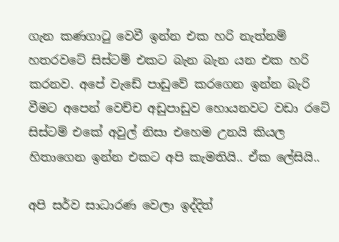ගැන කණගාටු වෙවී ඉන්න එක හරි නැත්නම් හතරවටේ සිස්ටම් එකට බැන බැන යන එක හරි කරනව. අපේ වැඩේ පාඩුවේ කරගෙන ඉන්න බැරි වීමට අපෙන් වෙච්ච අඩුපාඩුව හොයනවට වඩා රටේ සිස්ටම් එකේ අවුල් නිසා එහෙම උනයි කියල හිතාගෙන ඉන්න එකට අපි කැමතියි.. ඒක ලේසියි..

අපි සර්ව සාධාරණ වෙලා ඉද්දිත්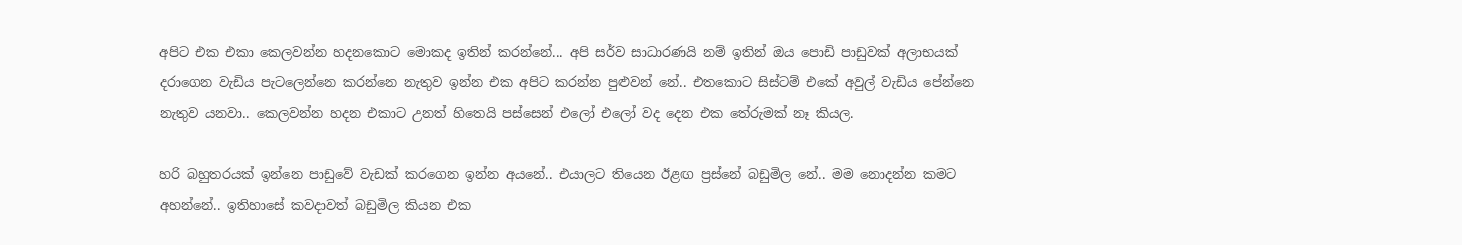අපිට එක එකා කෙලවන්න හදනකොට මොකද ඉතින් කරන්නේ... අපි සර්ව සාධාරණයි නම් ඉතින් ඔය පොඩි පාඩුවක් අලාභයක් දරාගෙන වැඩිය පැටලෙන්නෙ කරන්නෙ නැතුව ඉන්න එක අපිට කරන්න පුළුවන් නේ.. එතකොට සිස්ටම් එකේ අවුල් වැඩිය පේන්නෙ නැතුව යනවා.. කෙලවන්න හදන එකාට උනත් හිතෙයි පස්සෙන් එලෝ එලෝ වද දෙන එක තේරුමක් නෑ කියල.

හරි බහුතරයක් ඉන්නෙ පාඩුවේ වැඩක් කරගෙන ඉන්න අයනේ.. එයාලට තියෙන ඊළඟ ප්‍රස්නේ බඩුමිල නේ.. මම නොදන්න කමට අහන්නේ.. ඉතිහාසේ කවදාවත් බඩුමිල කියන එක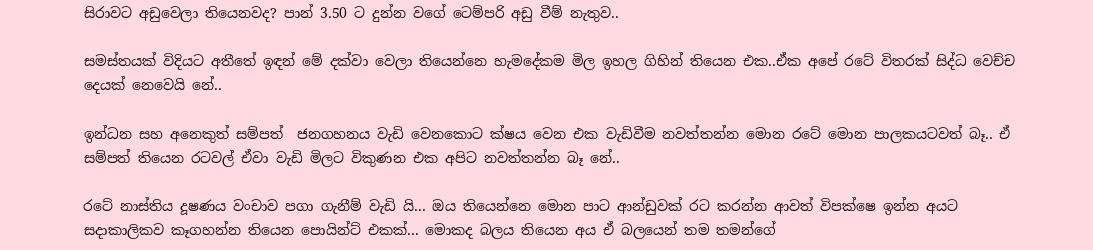සිරාවට අඩුවෙලා තියෙනවද? පාන් 3.50 ට දුන්න වගේ ටෙම්පරි අඩු වීම් නැතුව..

සමස්තයක් විදියට අතීතේ ඉඳන් මේ දක්වා වෙලා තියෙන්නෙ හැමදේකම මිල ඉහල ගිහින් තියෙන එක..ඒක අපේ රටේ විතරක් සිද්ධ වෙච්ච දෙයක් නෙවෙයි නේ..

ඉන්ධන සහ අනෙකුත් සම්පත්  ජනගහනය වැඩි වෙනකොට ක්ෂය වෙන එක වැඩිවීම නවත්තන්න මොන රටේ මොන පාලකයටවත් බෑ.. ඒ සම්පත් තියෙන රටවල් ඒවා වැඩි මිලට විකුණන එක අපිට නවත්තන්න බෑ නේ..

රටේ නාස්තිය දූෂණය වංචාව පගා ගැනීම් වැඩි යි... ඔය තියෙන්නෙ මොන පාට ආන්ඩුවක් රට කරන්න ආවත් විපක්ෂෙ ඉන්න අයට සදාකාලිකව කෑගහන්න තියෙන පොයින්ට් එකක්... මොකද බලය තියෙන අය ඒ බලයෙන් තම තමන්ගේ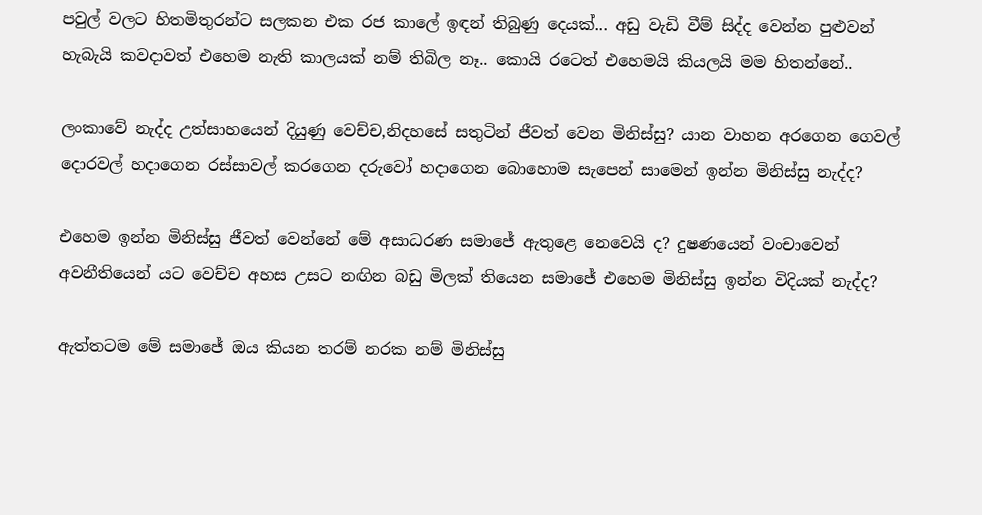පවුල් වලට හිතමිතුරන්ට සලකන එක රජ කාලේ ඉඳන් තිබුණු දෙයක්... අඩු වැඩි වීම් සිද්ද වෙන්න පුළුවන් හැබැයි කවදාවත් එහෙම නැති කාලයක් නම් තිබිල නෑ.. කොයි රටෙත් එහෙමයි කියලයි මම හිතන්නේ..

ලංකාවේ නැද්ද උත්සාහයෙන් දියුණු වෙච්ච,නිදහසේ සතුටින් ජීවත් වෙන මිනිස්සු? යාන වාහන අරගෙන ගෙවල් දොරවල් හදාගෙන රස්සාවල් කරගෙන දරුවෝ හදාගෙන බොහොම සැපෙන් සාමෙන් ඉන්න මිනිස්සු නැද්ද?

එහෙම ඉන්න මිනිස්සු ජීවත් වෙන්නේ මේ අසාධරණ සමාජේ ඇතුළෙ නෙවෙයි ද? දුෂණයෙන් වංචාවෙන් අවනීතියෙන් යට වෙච්ච අහස උසට නඟින බඩු මිලක් තියෙන සමාජේ එහෙම මිනිස්සු ඉන්න විදියක් නැද්ද?

ඇත්තටම මේ සමාජේ ඔය කියන තරම් නරක නම් මිනිස්සු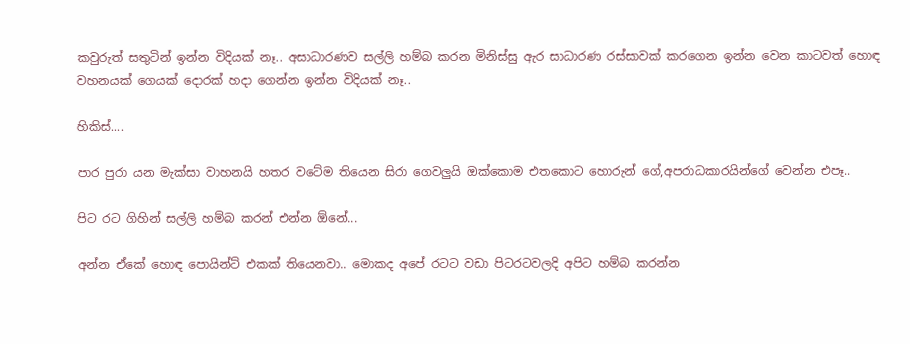කවුරුත් සතුටින් ඉන්න විදියක් නෑ.. අසාධාරණව සල්ලි හම්බ කරන මිනිස්සු ඇර සාධාරණ රස්සාවක් කරගෙන ඉන්න වෙන කාටවත් හොඳ වහනයක් ගෙයක් දොරක් හදා ගෙන්න ඉන්න විදියක් නෑ..

හිකිස්....

පාර පුරා යන මැක්සා වාහනයි හතර වටේම තියෙන සිරා ගෙවලුයි ඔක්කොම එතකොට හොරුන් ගේ,අපරාධකාරයින්ගේ වෙන්න එපෑ..

පිට රට ගිහින් සල්ලි හම්බ කරන් එන්න ඕනේ...

අන්න ඒකේ හොඳ පොයින්ට් එකක් තියෙනවා.. මොකද අපේ රටට වඩා පිටරටවලදි අපිට හම්බ කරන්න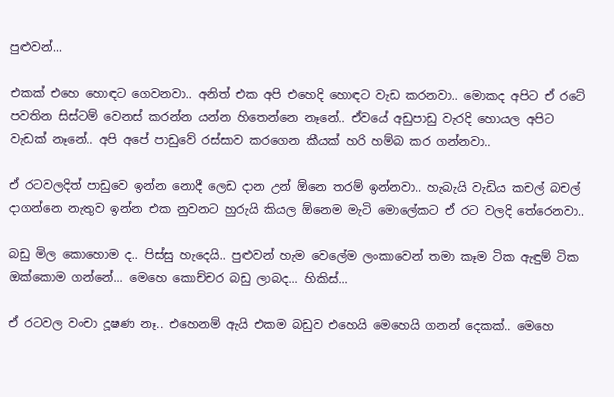පුළුවන්...

එකක් එහෙ හොඳට ගෙවනවා.. අනිත් එක අපි එහෙදි හොඳට වැඩ කරනවා.. මොකද අපිට ඒ රටේ පවතින සිස්ටම් වෙනස් කරන්න යන්න හිතෙන්නෙ නෑනේ.. ඒවයේ අඩුපාඩු වැරදි හොයල අපිට වැඩක් නෑනේ.. අපි අපේ පාඩුවේ රස්සාව කරගෙන කීයක් හරි හම්බ කර ගන්නවා..

ඒ රටවලදිත් පාඩුවෙ ඉන්න නොදී ලෙඩ දාන උන් ඕනෙ තරම් ඉන්නවා.. හැබැයි වැඩිය කචල් බචල් දාගන්නෙ නැතුව ඉන්න එක නුවනට හුරුයි කියල ඕනෙම මැටි මොලේකට ඒ රට වලදි තේරෙනවා..

බඩු මිල කොහොම ද.. පිස්සු හැදෙයි.. පුළුවන් හැම වෙලේම ලංකාවෙන් තමා කෑම ටික ඇඳුම් ටික ඔක්කොම ගන්නේ... මෙහෙ කොච්චර බඩු ලාබද... හිකිස්...

ඒ රටවල වංචා දූෂණ නෑ.. එහෙනම් ඇයි එකම බඩුව එහෙයි මෙහෙයි ගනන් දෙකක්.. මෙහෙ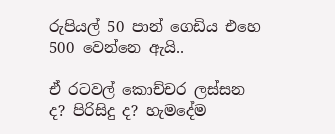රුපියල් 50 පාන් ගෙඩිය එහෙ 500 වෙන්නෙ ඇයි..

ඒ රටවල් කොච්චර ලස්සන ද? පිරිසිදු ද? හැමදේම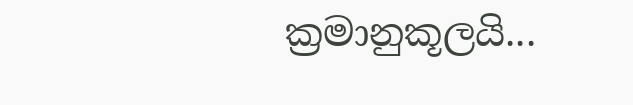ක්‍රමානුකූලයි...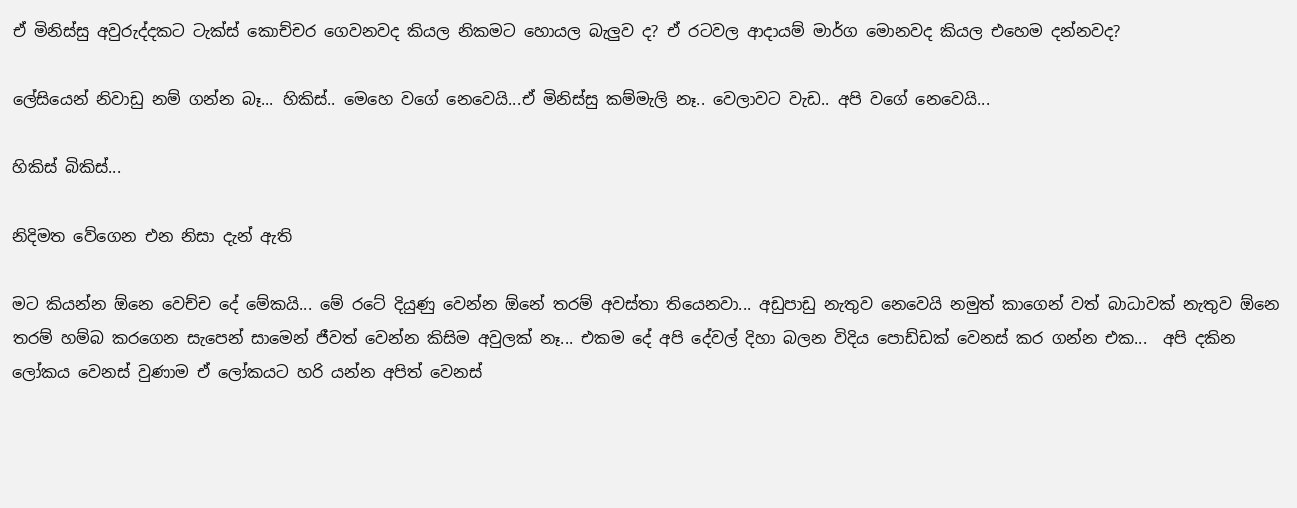ඒ මිනිස්සු අවුරුද්දකට ටැක්ස් කොච්චර ගෙවනවද කියල නිකමට හොයල බැලුව ද? ඒ රටවල ආදායම් මාර්ග මොනවද කියල එහෙම දන්නවද?

ලේසියෙන් නිවාඩු නම් ගන්න බෑ... හිකිස්.. මෙහෙ වගේ නෙවෙයි...ඒ මිනිස්සු කම්මැලි නෑ.. වෙලාවට වැඩ.. අපි වගේ නෙවෙයි...

හිකිස් බිකිස්...

නිදිමත වේගෙන එන නිසා දැන් ඇති

මට කියන්න ඕනෙ වෙච්ච දේ මේකයි... මේ රටේ දියුණු වෙන්න ඕනේ තරම් අවස්තා තියෙනවා... අඩුපාඩු නැතුව නෙවෙයි නමුත් කාගෙන් වත් බාධාවක් නැතුව ඕනෙ තරම් හම්බ කරගෙන සැපෙන් සාමෙන් ජීවත් වෙන්න කිසිම අවුලක් නෑ... එකම දේ අපි දේවල් දිහා බලන විදිය පොඩ්ඩක් වෙනස් කර ගන්න එක...  අපි දකින ලෝකය වෙනස් වුණාම ඒ ලෝකයට හරි යන්න අපිත් වෙනස්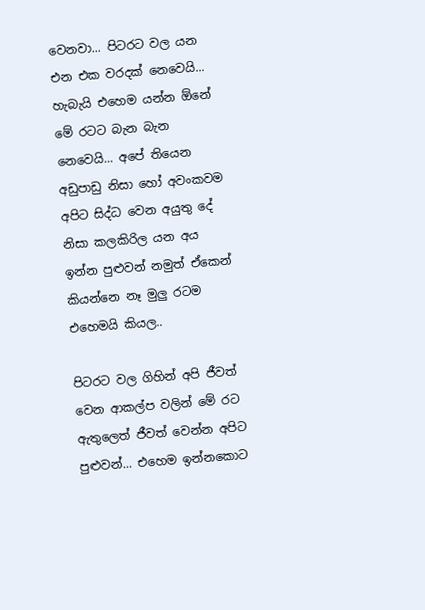වෙනවා... පිටරට වල යන එන එක වරදක් නෙවෙයි... හැබැයි එහෙම යන්න ඕනේ මේ රටට බැන බැන නෙවෙයි... අපේ තියෙන අඩුපාඩු නිසා හෝ අවංකවම අපිට සිද්ධ වෙන අයුතු දේ නිසා කලකිරිල යන අය ඉන්න පුළුවන් නමුත් ඒකෙන් කියන්නෙ නෑ මුලු රටම එහෙමයි කියල..

පිටරට වල ගිහින් අපි ජීවත් වෙන ආකල්ප වලින් මේ රට ඇතුලෙත් ජීවත් වෙන්න අපිට පුළුවන්... එහෙම ඉන්නකොට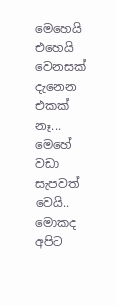මෙහෙයි එහෙයි වෙනසක් දැනෙන එකක් නෑ... මෙහේ වඩා සැපවත් වෙයි.. මොකද අපිට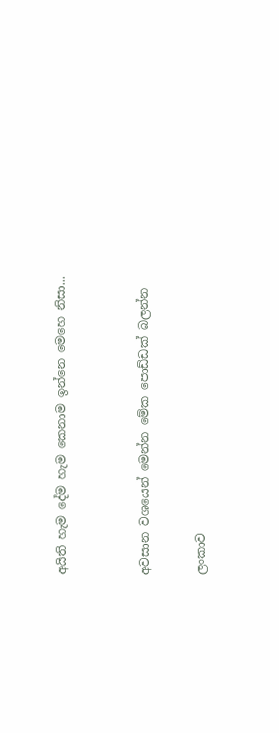අයිති හැම දේම හැම කෙනාම ඉන්නෙ මෙහෙ නිසා...


අවසාන වශයෙන් මෙන්න මේක පොඩ්ඩක් බලන්න

ලංකාව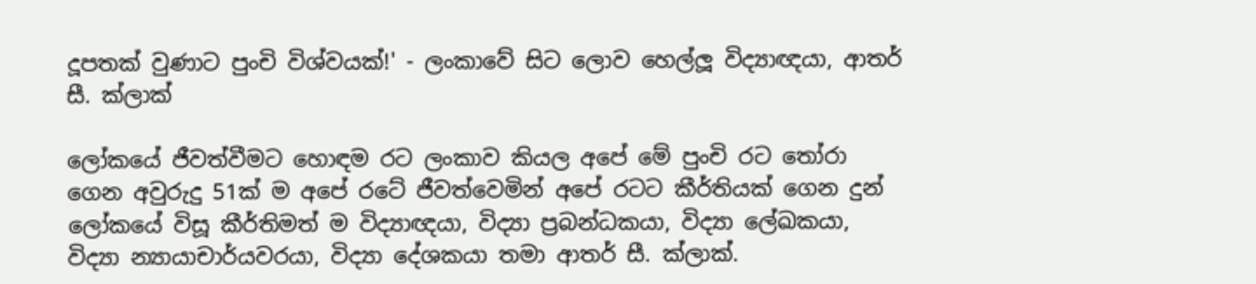දූපතක් වුණාට පුංචි විශ්වයක්!' - ලංකාවේ සිට ලොව හෙල්ලූ විද්‍යාඥයා, ආතර් සී. ක්ලාක්

ලෝකයේ ජීවත්වීමට හොඳම රට ලංකාව කියල අපේ මේ පුංචි රට තෝරා ගෙන අවුරුදු 51ක් ම අපේ රටේ ජීවත්වෙමින් අපේ රටට කීර්තියක් ගෙන දුන් ලෝකයේ විසූ කීර්තිමත් ම විද්‍යාඥයා, විද්‍යා ප්‍රබන්ධකයා, විද්‍යා ලේඛකයා, විද්‍යා න්‍යායාචාර්යවරයා, විද්‍යා දේශකයා තමා ආතර් සී. ක්ලාක්.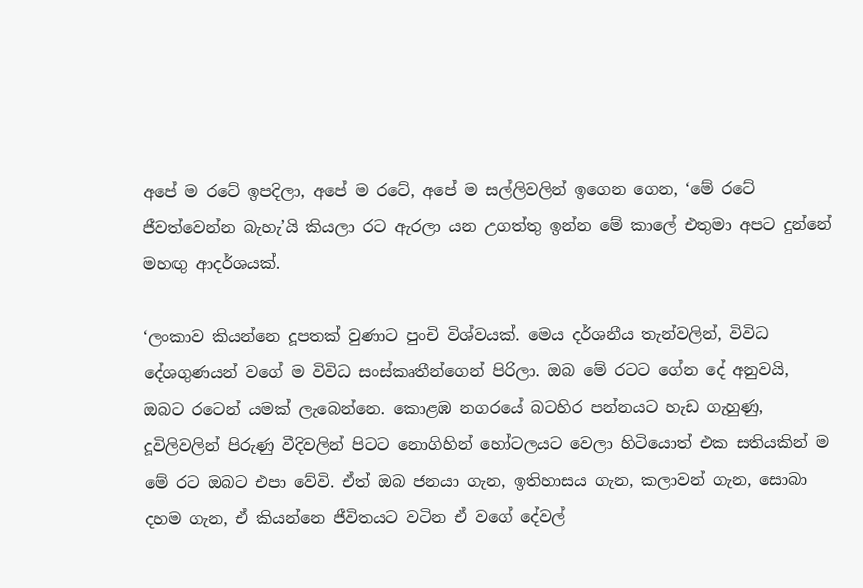අපේ ම රටේ ඉපදිලා, අපේ ම රටේ, අපේ ම සල්ලිවලින් ඉගෙන ගෙන, ‘මේ රටේ ජීවත්වෙන්න බැහැ’යි කියලා රට ඇරලා යන උගත්තු ඉන්න මේ කාලේ එතුමා අපට දුන්නේ මහඟු ආදර්ශයක්.

‘ලංකාව කියන්නෙ දූපතක් වුණාට පුංචි විශ්වයක්. මෙය දර්ශනීය තැන්වලින්, විවිධ දේශගුණයන් වගේ ම විවිධ සංස්කෘතීන්ගෙන් පිරිලා. ඔබ මේ රටට ගේන දේ අනුවයි, ඔබට රටෙන් යමක් ලැබෙන්නෙ. කොළඹ නගරයේ බටහිර පන්නයට හැඩ ගැහුණු, දූවිලිවලින් පිරුණු වීදිවලින් පිටට නොගිහින් හෝටලයට වෙලා හිටියොත් එක සතියකින් ම මේ රට ඔබට එපා වේවි. ඒත් ඔබ ජනයා ගැන, ඉතිහාසය ගැන, කලාවන් ගැන, සොබා දහම ගැන, ඒ කියන්නෙ ජීවිතයට වටින ඒ වගේ දේවල්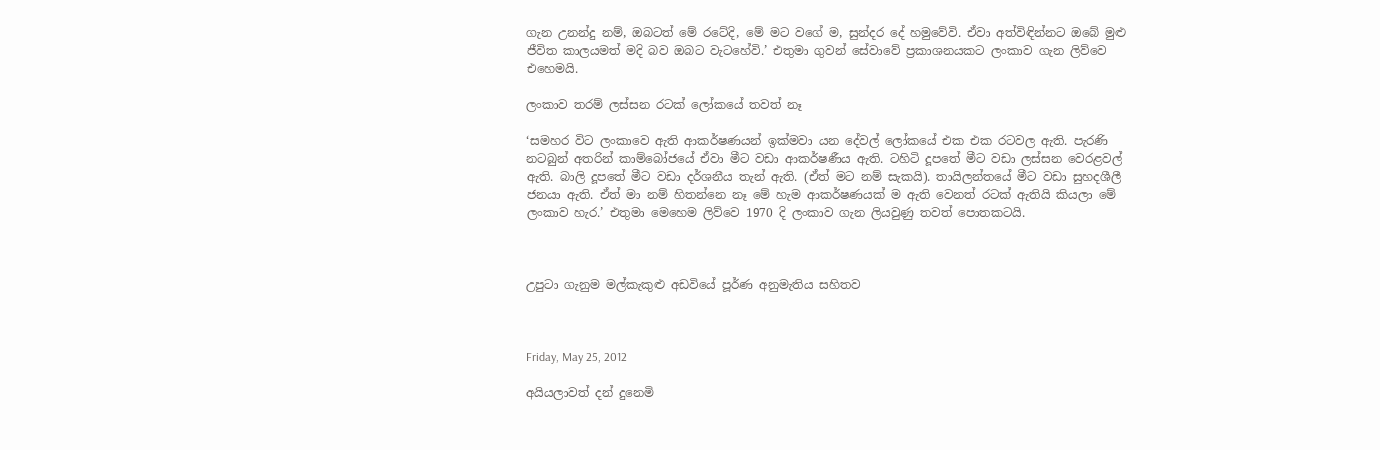ගැන උනන්දු නම්, ඔබටත් මේ රටේදි, මේ මට වගේ ම, සුන්දර දේ හමුවේවි. ඒවා අත්විඳින්නට ඔබේ මුළු ජීවිත කාලයමත් මදි බව ඔබට වැටහේවි.’ එතුමා ගුවන් සේවාවේ ප්‍රකාශනයකට ලංකාව ගැන ලිව්වෙ එහෙමයි.

ලංකාව තරම් ලස්සන රටක් ලෝකයේ තවත් නෑ

‘සමහර විට ලංකාවෙ ඇති ආකර්ෂණයන් ඉක්මවා යන දේවල් ලෝකයේ එක එක රටවල ඇති. පැරණි නටබුන් අතරින් කාම්බෝජයේ ඒවා මීට වඩා ආකර්ෂණීය ඇති. ටහිටි දූපතේ මීට වඩා ලස්සන වෙරළවල් ඇති. බාලි දූපතේ මීට වඩා දර්ශනීය තැන් ඇති. (ඒත් මට නම් සැකයි). තායිලන්තයේ මීට වඩා සුහදශීලී ජනයා ඇති. ඒත් මා නම් හිතන්නෙ නෑ මේ හැම ආකර්ෂණයක් ම ඇති වෙනත් රටක් ඇතියි කියලා මේ ලංකාව හැර.’ එතුමා මෙහෙම ලිව්වෙ 1970 දි ලංකාව ගැන ලියවුණු තවත් පොතකටයි.



උපුටා ගැනුම මල්කැකුළු අඩවියේ පූර්ණ අනුමැතිය සහිතව



Friday, May 25, 2012

අයියලාවත් දන් දුනෙමි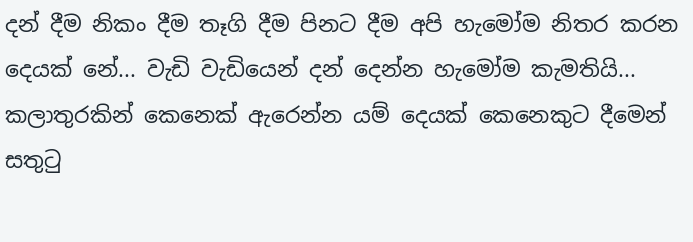දන් දීම නිකං දීම තෑගි දීම පිනට දීම අපි හැමෝම නිතර කරන දෙයක් නේ... වැඩි වැඩියෙන් දන් දෙන්න හැමෝම කැමතියි... කලාතුරකින් කෙනෙක් ඇරෙන්න යම් දෙයක් කෙනෙකුට දීමෙන් සතුටු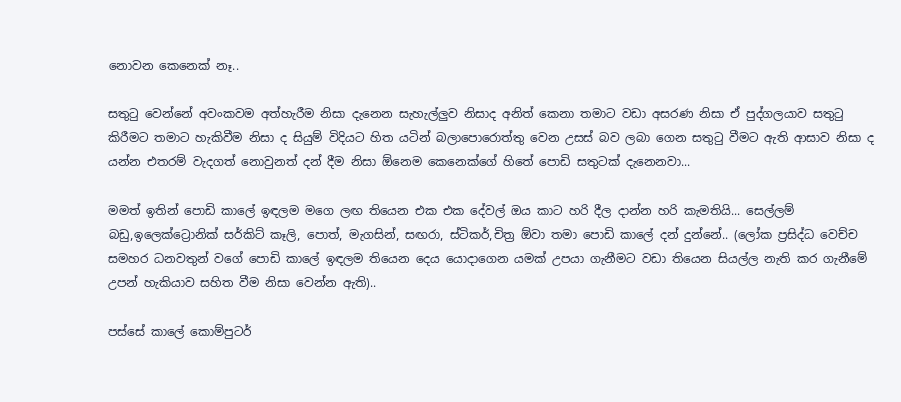නොවන කෙනෙක් නෑ..

සතුටු වෙන්නේ අවංකවම අත්හැරීම නිසා දැනෙන සැහැල්ලුව නිසාද අනිත් කෙනා තමාට වඩා අසරණ නිසා ඒ පුද්ගලයාව සතුටු කිරීමට තමාට හැකිවීම නිසා ද සියුම් විදියට හිත යටින් බලාපොරොත්තු වෙන උසස් බව ලබා ගෙන සතුටු වීමට ඇති ආසාව නිසා ද යන්න එතරම් වැදගත් නොවුනත් දන් දීම නිසා ඕනෙම කෙනෙක්ගේ හිතේ පොඩි සතුටක් දැනෙනවා...

මමත් ඉතින් පොඩි කාලේ ඉඳලම මගෙ ලඟ තියෙන එක එක දේවල් ඔය කාට හරි දීල දාන්න හරි කැමතියි... සෙල්ලම් බඩු,ඉලෙක්ට්‍රොනික් සර්කිට් කෑලි, පොත්, මැගසින්, සඟරා, ස්ටිකර්,චිත්‍ර ඕවා තමා පොඩි කාලේ දන් දුන්නේ.. (ලෝක ප්‍රසිද්ධ වෙච්ච සමහර ධනවතුන් වගේ පොඩි කාලේ ඉඳලම තියෙන දෙය යොදාගෙන යමක් උපයා ගැනීමට වඩා තියෙන සියල්ල නැති කර ගැනීමේ උපන් හැකියාව සහිත වීම නිසා වෙන්න ඇති)..

පස්සේ කාලේ කොම්පුටර්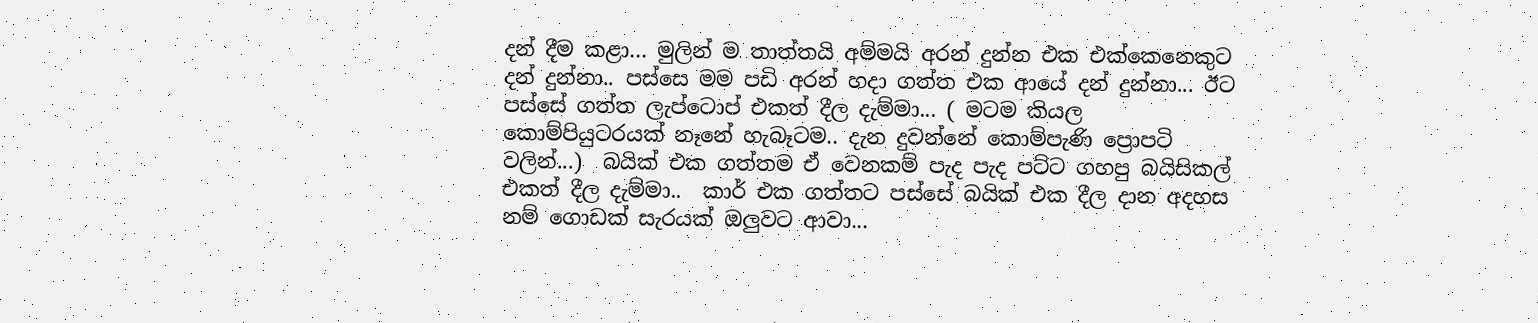දන් දීම කළා... මුලින් ම තාත්තයි අම්මයි අරන් දුන්න එක එක්කෙනෙකුට දන් දුන්නා.. පස්සෙ මම පඩි අරන් හදා ගත්ත එක ආයේ දන් දුන්නා... ඊට පස්සේ ගත්ත ලැප්ටොප් එකත් දීල දැම්මා... ( මටම කියල කොම්පියුටරයක් නෑනේ හැබෑටම.. දැන දුවන්නේ කොම්පැණි ප්‍රොපටි වලින්...)  බයික් එක ගත්තම ඒ වෙනකම් පැද පැද පට්ට ගහපු බයිසිකල් එකත් දීල දැම්මා..  කාර් එක ගත්තට පස්සේ බයික් එක දීල දාන අදහස නම් ගොඩක් සැරයක් ඔලුවට ආවා...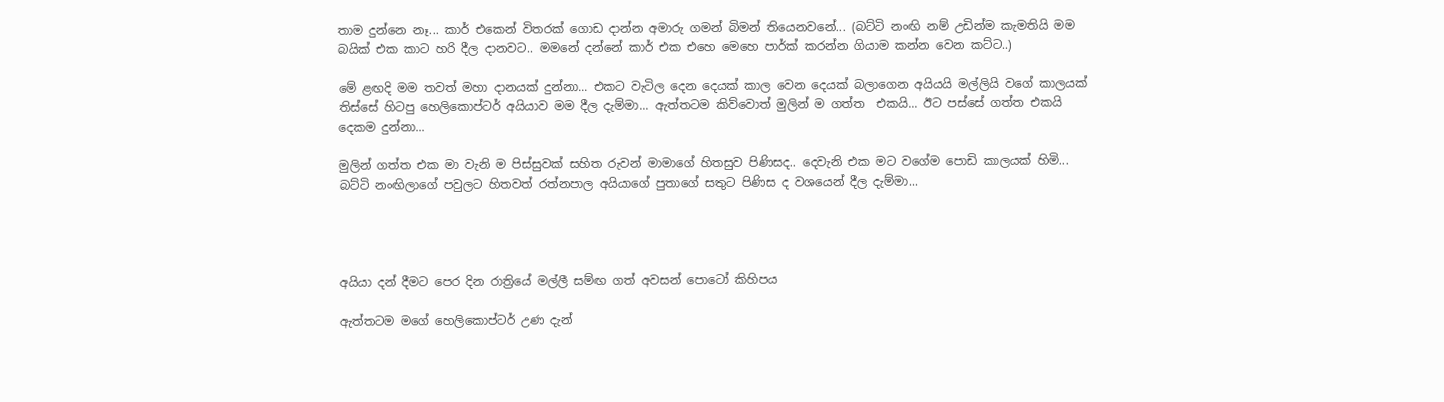තාම දුන්නෙ නෑ... කාර් එකෙන් විතරක් ගොඩ දාන්න අමාරු ගමන් බිමන් තියෙනවනේ... (බට්ටි නංඟි නම් උඩින්ම කැමතියි මම බයික් එක කාට හරි දීල දානවට.. මමනේ දන්නේ කාර් එක එහෙ මෙහෙ පාර්ක් කරන්න ගියාම කන්න වෙන කට්ට..)

මේ ළඟදි මම තවත් මහා දානයක් දුන්නා... එකට වැටිල දෙන දෙයක් කාල වෙන දෙයක් බලාගෙන අයියයි මල්ලියි වගේ කාලයක් තිස්සේ හිටපු හෙලිකොප්ටර් අයියාව මම දීල දැම්මා... ඇත්තටම කිව්වොත් මුලින් ම ගත්ත  එකයි... ඊට පස්සේ ගත්ත එකයි දෙකම දුන්නා...

මුලින් ගත්ත එක මා වැනි ම පිස්සුවක් සහිත රුවන් මාමාගේ හිතසුව පිණිසද.. දෙවැනි එක මට වගේම පොඩි කාලයක් හිමි... බට්ටි නංඟිලාගේ පවුලට හිතවත් රත්නපාල අයියාගේ පුතාගේ සතුට පිණිස ද වශයෙන් දීල දැම්මා...




අයියා දන් දීමට පෙර දින රාත්‍රියේ මල්ලී සම්ඟ ගත් අවසන් පොටෝ කිහිපය

ඇත්තටම මගේ හෙලිකොප්ටර් උණ දැන්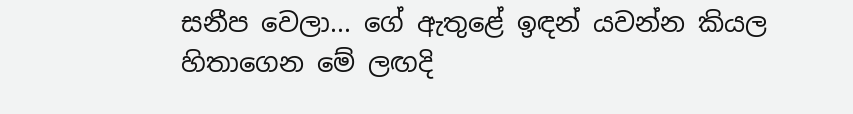සනීප වෙලා... ගේ ඇතුළේ ඉඳන් යවන්න කියල හිතාගෙන මේ ලඟදි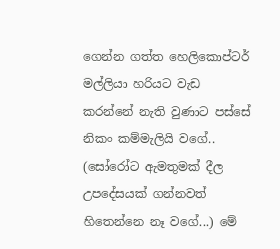ගෙන්න ගත්ත හෙලිකොප්ටර් මල්ලියා හරියට වැඩ කරන්නේ නැති වුණාට පස්සේ නිකං කම්මැලියි වගේ.. (සෝරෝට ඇමතුමක් දීල උපදේසයක් ගන්නවත් හිතෙන්නෙ නෑ වගේ...) මේ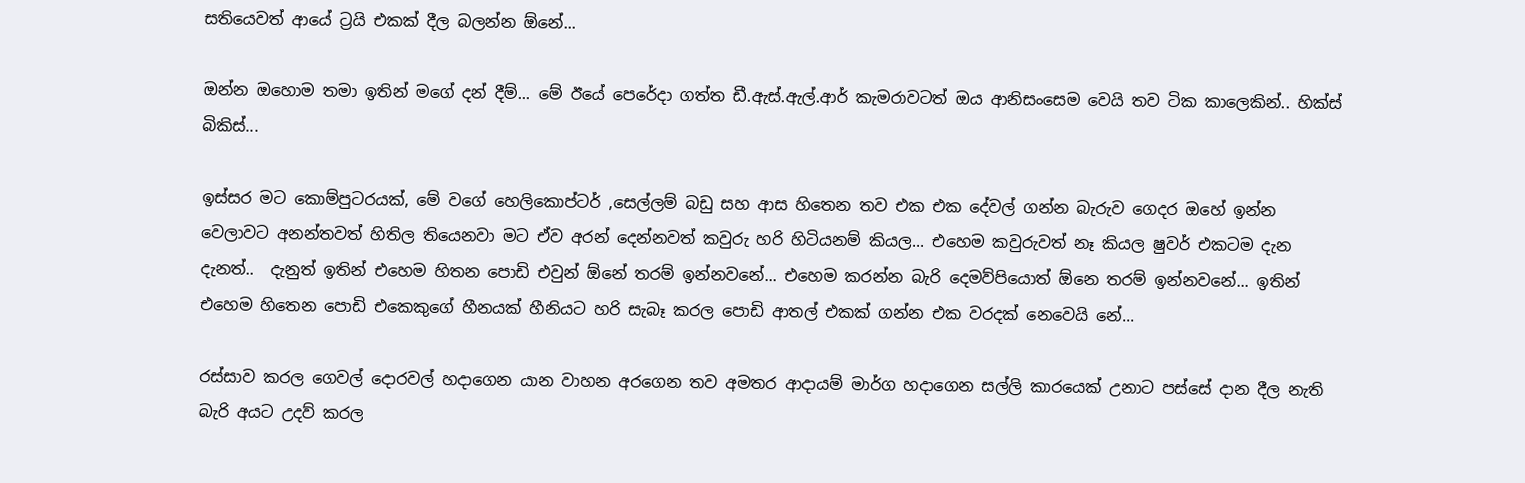සතියෙවත් ආයේ ට්‍රයි එකක් දීල බලන්න ඕනේ...

ඔන්න ඔහොම තමා ඉතින් මගේ දන් දීම්... මේ ඊයේ පෙරේදා ගත්ත ඩී.ඇස්.ඇල්.ආර් කැමරාවටත් ඔය ආනිසංසෙම වෙයි තව ටික කාලෙකින්.. හික්ස් බිකිස්...

ඉස්සර මට කොම්පුටරයක්, මේ වගේ හෙලිකොප්ටර් ,සෙල්ලම් බඩු සහ ආස හිතෙන තව එක එක දේවල් ගන්න බැරුව ගෙදර ඔහේ ඉන්න වෙලාවට අනන්තවත් හිතිල තියෙනවා මට ඒව අරන් දෙන්නවත් කවුරු හරි හිටියනම් කියල... එහෙම කවුරුවත් නෑ කියල ෂුවර් එකටම දැන දැනත්..  දැනුත් ඉතින් එහෙම හිතන පොඩි එවුන් ඕනේ තරම් ඉන්නවනේ... එහෙම කරන්න බැරි දෙමව්පියොත් ඕනෙ තරම් ඉන්නවනේ... ඉතින් එහෙම හිතෙන පොඩි එකෙකුගේ හීනයක් හීනියට හරි සැබෑ කරල පොඩි ආතල් එකක් ගන්න එක වරදක් නෙවෙයි නේ...

රස්සාව කරල ගෙවල් දොරවල් හදාගෙන යාන වාහන අරගෙන තව අමතර ආදායම් මාර්ග හදාගෙන සල්ලි කාරයෙක් උනාට පස්සේ දාන දීල නැති බැරි අයට උදව් කරල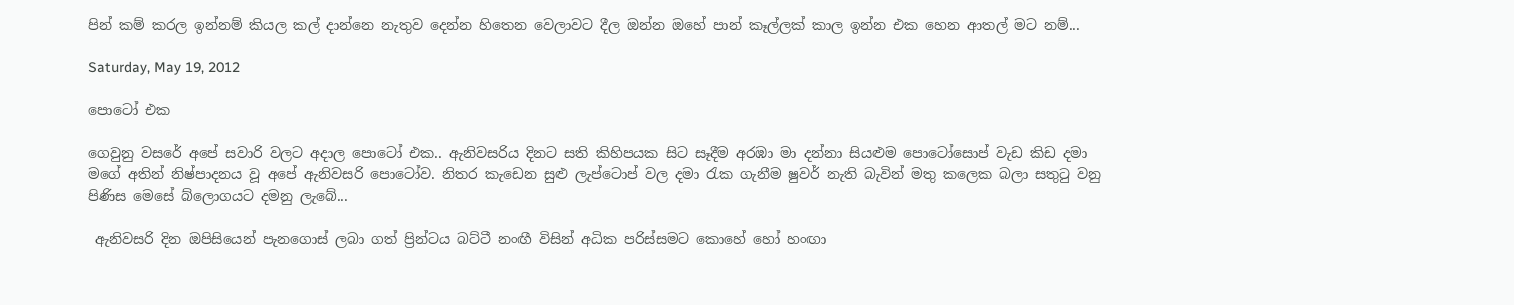පින් කම් කරල ඉන්නම් කියල කල් දාන්නෙ නැතුව දෙන්න හිතෙන වෙලාවට දීල ඔන්න ඔහේ පාන් කෑල්ලක් කාල ඉන්න එක හෙන ආතල් මට නම්...

Saturday, May 19, 2012

පොටෝ එක

ගෙවුනු වසරේ අපේ සවාරි වලට අදාල පොටෝ එක.. ඇනිවසරිය දිනට සති කිහිපයක සිට සෑදීම අරඹා මා දන්නා සියළුම පොටෝසොප් වැඩ කිඩ දමා මගේ අතින් නිෂ්පාදනය වූ අපේ ඇනිවසරි පොටෝව. නිතර කැඩෙන සුළු ලැප්ටොප් වල දමා රැක ගැනීම ෂුවර් නැති බැවින් මතු කලෙක බලා සතුටු වනු පිණිස මෙසේ බ්ලොගයට දමනු ලැබේ...

 ඇනිවසරි දින ඔපිසියෙන් පැනගොස් ලබා ගත් ප්‍රින්ටය බට්ටී නංඟී විසින් අධික පරිස්සමට කොහේ හෝ හංඟා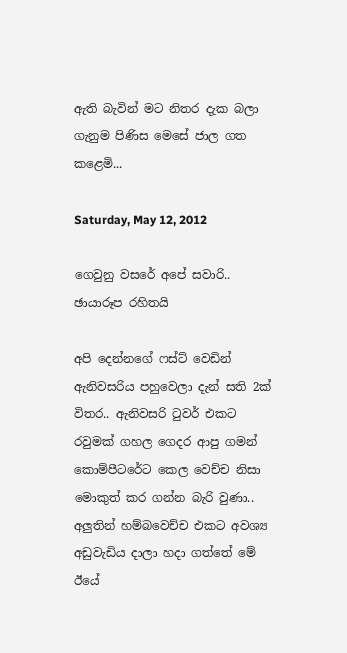ඇති බැවින් මට නිතර දැක බලා ගැනුම පිණිස මෙසේ ජාල ගත කළෙමි...

Saturday, May 12, 2012

ගෙවුනු වසරේ අපේ සවාරි.. ඡායාරූප රහිතයි

අපි දෙන්නගේ ෆස්ට් වෙඩින් ඇනිවසරිය පහුවෙලා දැන් සති 2ක් විතර.. ඇනිවසරි ටුවර් එකට රවුමක් ගහල ගෙදර ආපු ගමන් කොම්පීටරේට කෙල වෙච්ච නිසා මොකුත් කර ගන්න බැරි වුණා.. අලුතින් හම්බවෙච්ච එකට අවශ්‍ය අඩුවැඩිය දාලා හදා ගත්තේ මේ ඊයේ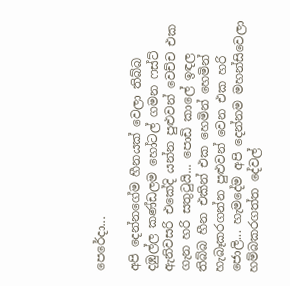පෙරේදා...

අපි දෙන්නගේම හීනයක් වෙලා තිබ්බ දඹුල්ල කණ්ඩලම හෝටල් ගමන ෆස්ට් ඇනිවසරි එකේදි යන්න පුළුවන් වෙච්ච එක ගැන හරි සතුටුයි... පොඩි කාලේ ඉඳල තිබ්බ හීන එකින් එක හෙමින් හෙමින් හැබෑකරගන්න පුළුවන් වෙන එක හරි ජොලි... හැමදේම අපි දෙන්නම මහන්සිවෙලා හම්බකරගත්ත දේවල්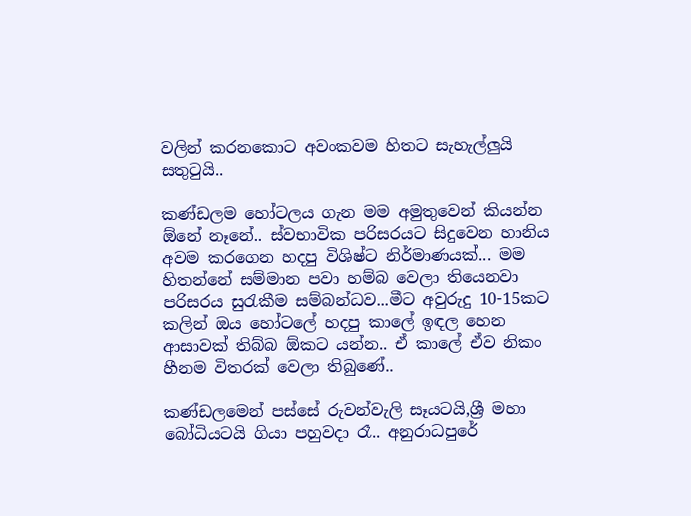වලින් කරනකොට අවංකවම හිතට සැහැල්ලුයි සතුටුයි..

කණ්ඩලම හෝටලය ගැන මම අමුතුවෙන් කියන්න ඕනේ නෑනේ.. ස්වභාවික පරිසරයට සිදුවෙන හානිය අවම කරගෙන හදපු විශිෂ්ට නිර්මාණයක්... මම හිතන්නේ සම්මාන පවා හම්බ වෙලා තියෙනවා පරිසරය සුරැකීම සම්බන්ධව...මීට අවුරුදු 10-15කට කලින් ඔය හෝටලේ හදපු කාලේ ඉඳල හෙන ආසාවක් තිබ්බ ඕකට යන්න.. ඒ කාලේ ඒව නිකං හීනම විතරක් වෙලා තිබුණේ..

කණ්ඩලමෙන් පස්සේ රුවන්වැලි සෑයටයි,ශ්‍රී මහා බෝධියටයි ගියා පහුවදා රෑ.. අනුරාධපුරේ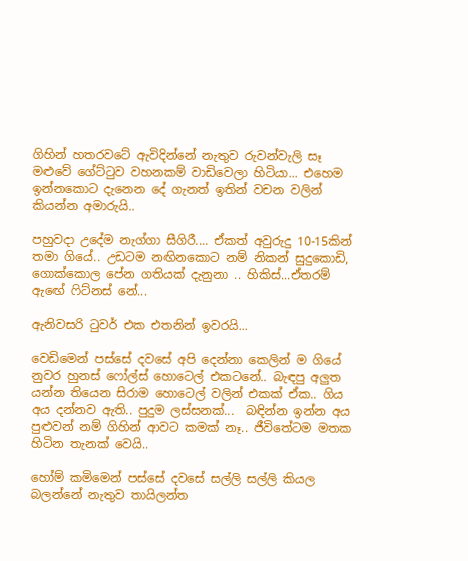ගිහින් හතරවටේ ඇවිදින්නේ නැතුව රුවන්වැලි සෑ මළුවේ ගේට්ටුව වහනකම් වාඩිවෙලා හිටියා... එහෙම ඉන්නකොට දැනෙන දේ ගැනත් ඉතින් වචන වලින් කියන්න අමාරුයි..

පහුවදා උදේම නැග්ගා සීගිරී.... ඒකත් අවුරුදු 10-15කින් තමා ගියේ.. උඩටම නඟිනකොට නම් නිකන් සුදුකොඩි, ගොක්කොල පේන ගතියක් දැනුනා .. හිකිස්...ඒතරම් ඇඟේ ෆිට්නස් නේ...

ඇනිවසරි ටුවර් එක එතනින් ඉවරයි...

වෙඩිමෙන් පස්සේ දවසේ අපි දෙන්නා කෙලින් ම ගියේ නුවර හුනස් ෆෝල්ස් හොටෙල් එකටනේ.. බැඳපු අලුත යන්න තියෙන සිරාම හොටෙල් වලින් එකක් ඒක.. ගිය අය දන්නව ඇති.. පුදුම ලස්සනක්...  බඳින්න ඉන්න අය පුළුවන් නම් ගිහින් ආවට කමක් නෑ.. ජීවිතේටම මතක හිටින තැනක් වෙයි..

හෝම් කමිමෙන් පස්සේ දවසේ සල්ලි සල්ලි කියල බලන්නේ නැතුව තායිලන්ත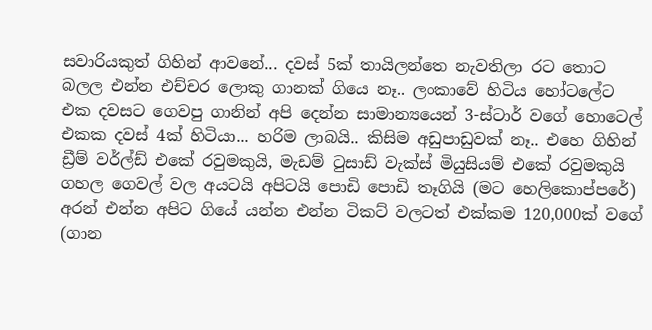සවාරියකුත් ගිහින් ආවනේ... දවස් 5ක් තායිලන්තෙ නැවතිලා රට තොට බලල එන්න එච්චර ලොකු ගානක් ගියෙ නෑ.. ලංකාවේ හිටිය හෝටලේට එක දවසට ගෙවපු ගානින් අපි දෙන්න සාමාන්‍යයෙන් 3-ස්ටාර් වගේ හොටෙල් එකක දවස් 4ක් හිටියා... හරිම ලාබයි.. කිසිම අඩුපාඩුවක් නෑ.. එහෙ ගිහින් ඩ්‍රීම් වර්ල්ඩ් එකේ රවුමකුයි, මැඩම් ටුසාඩ් වැක්ස් මියුසියම් එකේ රවුමකුයි ගහල ගෙවල් වල අයටයි අපිටයි පොඩි පොඩි තෑගියි (මට හෙලිකොප්පරේ) අරන් එන්න අපිට ගියේ යන්න එන්න ටිකට් වලටත් එක්කම 120,000ක් වගේ (ගාන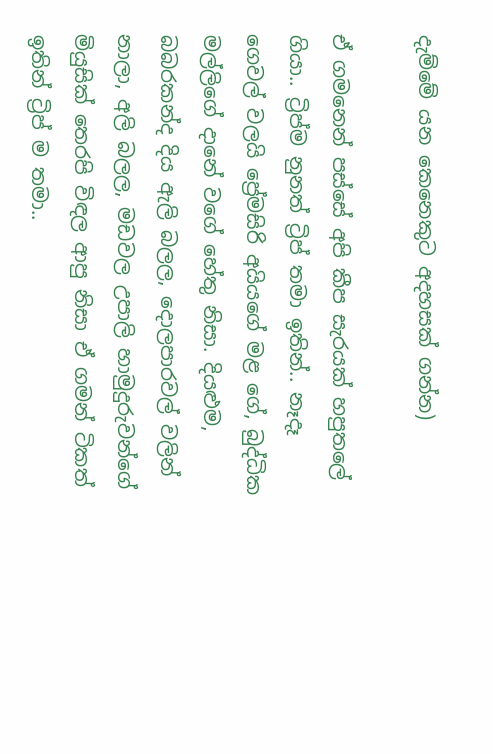දැම්මේ යන කෙනෙකුට අදහසක් ගන්න)

ඒ ගමනෙන් පස්සේ අපි කීප සැරයක් හපුතලේ ගියා.. ට්‍රිප්ම නුනත් ට්‍රිප් තමා ඉතින්.. නෑදෑ ගෙවල් වලයි ප්‍රේමසිරි අයියගේ මළ ගේ, බුද්ධික මල්ලිගේ දානේ වගේ හේතු නිසා. දියළුම, බබරකන්ද දිය ඇලි බලල, දොලපාරවල් වලින් නාලා, අලි බලල, මඩවල උපාලි හාමුදුරුවන්ගේ මියුසික් තෙරපි විඳල ආපු නිසා ඒ ගමන් ටිකත් ඉතින් ට්‍රිප් ම තමා..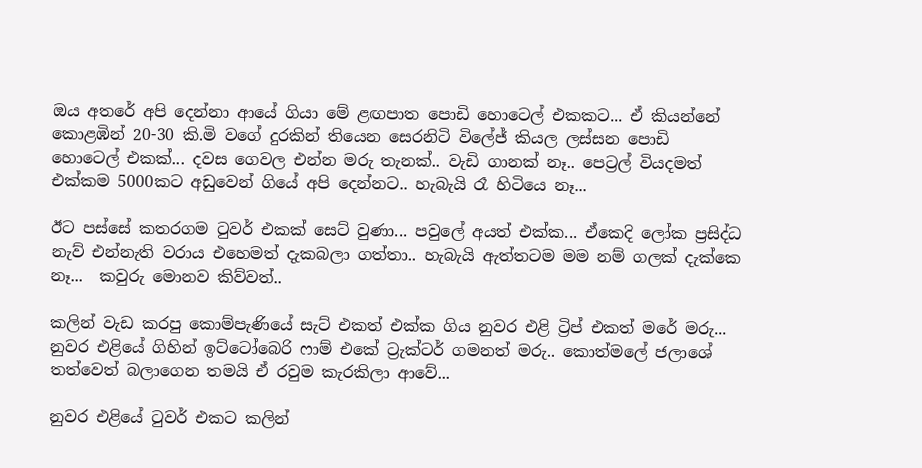ඔය අතරේ අපි දෙන්නා ආයේ ගියා මේ ළඟපාත පොඩි හොටෙල් එකකට... ඒ කියන්නේ කොළඹින් 20-30 කි.මි වගේ දුරකින් තියෙන සෙරනිටි විලේජ් කියල ලස්සන පොඩි හොටෙල් එකක්... දවස ගෙවල එන්න මරු තැනක්.. වැඩි ගානක් නෑ.. පෙට්‍රල් වියදමත් එක්කම 5000කට අඩුවෙන් ගියේ අපි දෙන්නට.. හැබැයි රෑ හිටියෙ නෑ...

ඊට පස්සේ කතරගම ටුවර් එකක් සෙට් වුණා... පවුලේ අයත් එක්ක... ඒකෙදි ලෝක ප්‍රසිද්ධ නැව් එන්නැති වරාය එහෙමත් දැකබලා ගත්තා.. හැබැයි ඇත්තටම මම නම් ගලක් දැක්කෙ නෑ...  කවුරු මොනව කිව්වත්..

කලින් වැඩ කරපු කොම්පැණියේ සැට් එකත් එක්ක ගිය නුවර එළි ට්‍රිප් එකත් මරේ මරු...  නුවර එළියේ ගිහින් ඉට්ටෝබෙරි ෆාම් එකේ ට්‍රැක්ටර් ගමනත් මරු.. කොත්මලේ ජලාශේ තත්වෙත් බලාගෙන තමයි ඒ රවුම කැරකිලා ආවේ...

නුවර එළියේ ටුවර් එකට කලින්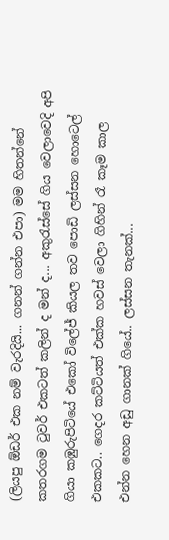(ලියපු ඕඩර් එක නම් වැරදියි... ගනන් ගන්න එපා) මම හිතන්නේ කතරගම ටුවර් එකටත් කලින් ද මන් ද... අකුරැස්සේ ගිය වෙලාවෙදි අපි ගියා කඹුරුපිටියේ එකෝ විලේජ් කියල තව පොඩි ලස්සන හොටෙල් එකකට.. ගෙදර කට්ටියත් එක්ක හවස් වෙලා ගිහින් රෑ කෑම කාල එන්න හෙන අඩු ගානක් ගියේ.. ලස්සන තැනක්...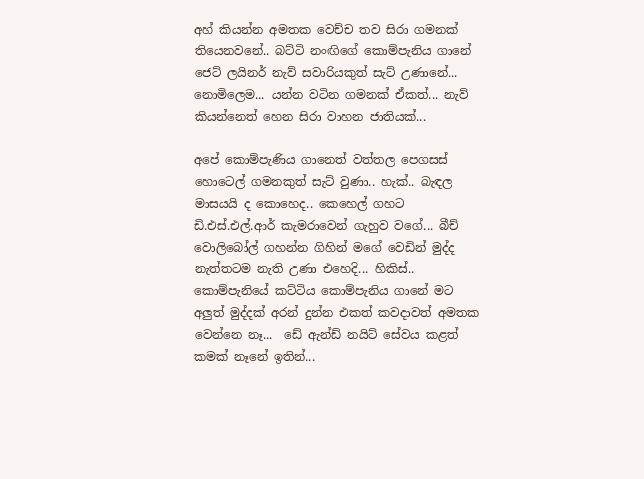අහ් කියන්න අමතක වෙච්ච තව සිරා ගමනක් තියෙනවනේ.. බට්ටි නංඟිගේ කොම්පැනිය ගානේ ජෙට් ලයිනර් නැව් සවාරියකුත් සැට් උණානේ... නොමිලෙම... යන්න වටින ගමනක් ඒකත්... නැව් කියන්නෙත් හෙන සිරා වාහන ජාතියක්...

අපේ කොම්පැණිය ගානෙත් වත්තල පෙගසස් හොටෙල් ගමනකුත් සැට් වුණා.. හැක්.. බැඳල මාසයයි ද කොහෙද.. කෙහෙල් ගහට ඩි.එස්.එල්.ආර් කැමරාවෙන් ගැහුව වගේ... බීච් වොලිබෝල් ගහන්න ගිහින් මගේ වෙඩින් මුද්ද නැත්තටම නැති උණා එහෙදි... හිකිස්..  කොම්පැනියේ කට්ටිය කොම්පැනිය ගානේ මට අලුත් මුද්දක් අරන් දුන්න එකත් කවදාවත් අමතක වෙන්නෙ නෑ...  ඩේ ඇන්ඩ් නයිට් සේවය කළත් කමක් නෑනේ ඉතින්...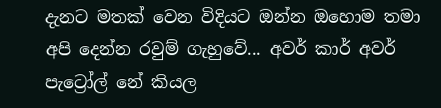දැනට මතක් වෙන විදියට ඔන්න ඔහොම තමා අපි දෙන්න රවුම් ගැහුවේ... අවර් කාර් අවර් පැට්‍රෝල් නේ කියල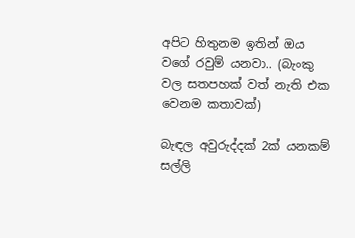අපිට හිතුනම ඉතින් ඔය වගේ රවුම් යනවා.. (බැංකු වල සතපහක් වත් නැති එක වෙනම කතාවක්)

බැඳල අවුරුද්දක් 2ක් යනකම් සල්ලි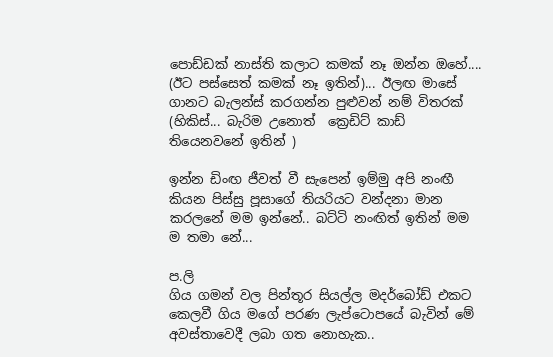පොඩ්ඩක් නාස්ති කලාට කමක් නෑ ඔන්න ඔහේ.... (ඊට පස්සෙත් කමක් නෑ ඉතින්)... ඊලඟ මාසේ ගානට බැලන්ස් කරගන්න පුළුවන් නම් විතරක් (හිකිස්... බැරිම උනොත්  ක්‍රෙඩිට් කාඩ් තියෙනවනේ ඉතින් )

ඉන්න ඩිංඟ ජීවත් වී සැපෙන් ඉම්මු අපි නංඟී කියන පිස්සු පූසාගේ තියරියට වන්දනා මාන කරලනේ මම ඉන්නේ.. බට්ටි නංඟිත් ඉතින් මම ම තමා නේ...

ප.ලි
ගිය ගමන් වල පින්තූර සියල්ල මදර්බෝඩ් එකට කෙලවී ගිය මගේ පරණ ලැප්ටොපයේ බැවින් මේ අවස්තාවෙදී ලබා ගත නොහැක..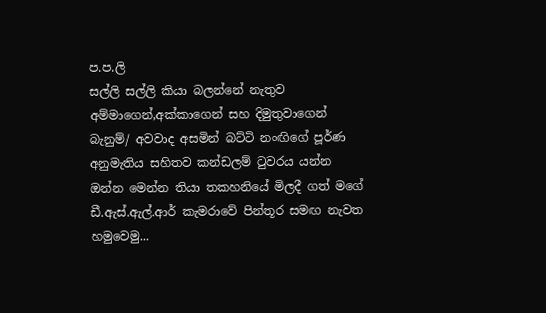ප.ප.ලි
සල්ලි සල්ලි කියා බලන්නේ නැතුව අම්මාගෙන්,අක්කාගෙන් සහ දිමුතුවාගෙන් බැනුම්/ අවවාද අසමින් බට්ටි නංඟිගේ පූර්ණ අනුමැතිය සහිතව කන්ඩලම් ටුවරය යන්න ඔන්න මෙන්න තියා තකහනියේ මිලදී ගත් මගේ ඩී.ඇස්.ඇල්.ආර් කැමරාවේ පින්තූර සමඟ නැවත හමුවෙමු...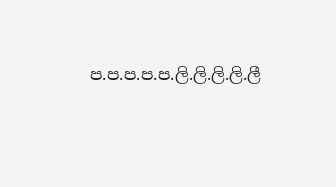ප.ප.ප.ප.ප.ලි.ලි.ලි.ලි.ලී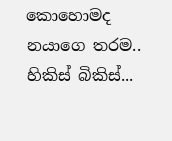කොහොමද නයාගෙ තරම.. හිකිස් බිකිස්...